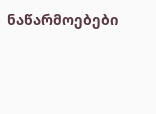ნაწარმოებები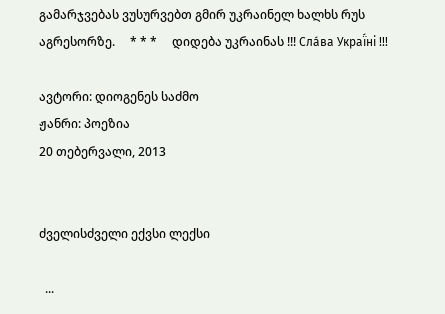გამარჯვებას ვუსურვებთ გმირ უკრაინელ ხალხს რუს აგრესორზე.     * * *     დიდება უკრაინას !!! Сла́ва Украї́ні !!!

ავტორი: დიოგენეს საძმო
ჟანრი: პოეზია
20 თებერვალი, 2013


ძველისძველი ექვსი ლექსი

  ...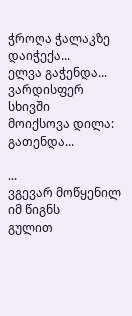ჭროღა ჭალაკზე
დაიჭექა...
ელვა გაჭენდა...
ვარდისფერ სხივში
მოიქსოვა დილა:
გათენდა...

...
ვგევარ მოწყენილ იმ წიგნს
გულით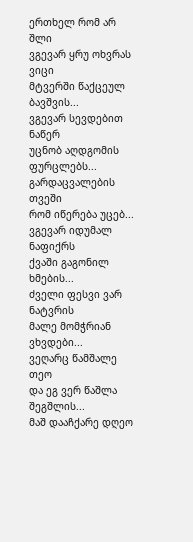ერთხელ რომ არ შლი
ვგევარ ყრუ ოხვრას ვიცი
მტვერში წაქცეულ ბავშვის...
ვგევარ სევდებით ნაწერ
უცნობ აღდგომის ფურცლებს...
გარდაცვალების თვეში
რომ იწერება უცებ...
ვგევარ იდუმალ ნაფიქრს
ქვაში გაგონილ ხმების...
ძველი ფესვი ვარ ნატვრის
მალე მომჭრიან ვხვდები...
ვეღარც წამშალე თეო
და ეგ ვერ წაშლა შეგშლის...
მაშ დააჩქარე დღეო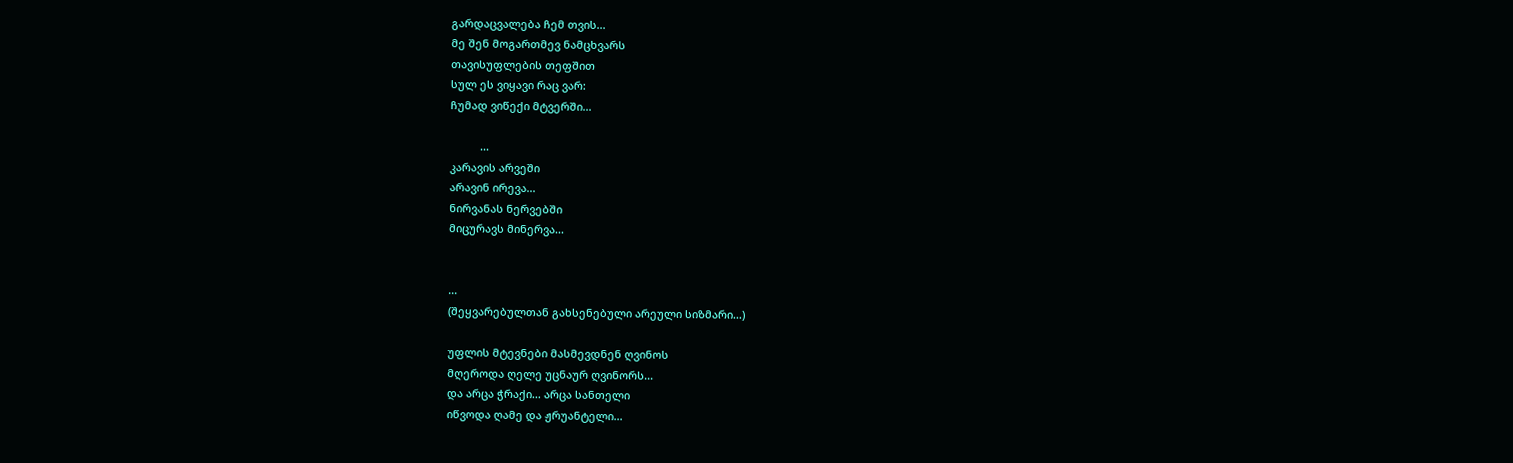გარდაცვალება ჩემ თვის...
მე შენ მოგართმევ ნამცხვარს
თავისუფლების თეფშით
სულ ეს ვიყავი რაც ვარ:
ჩუმად ვიწექი მტვერში...

          ...
კარავის არვეში
არავინ ირევა...
ნირვანას ნერვებში
მიცურავს მინერვა...


...
(შეყვარებულთან გახსენებული არეული სიზმარი...)

უფლის მტევნები მასმევდნენ ღვინოს
მღეროდა ღელე უცნაურ ღვინორს...
და არცა ჭრაქი... არცა სანთელი
იწვოდა ღამე და ჟრუანტელი...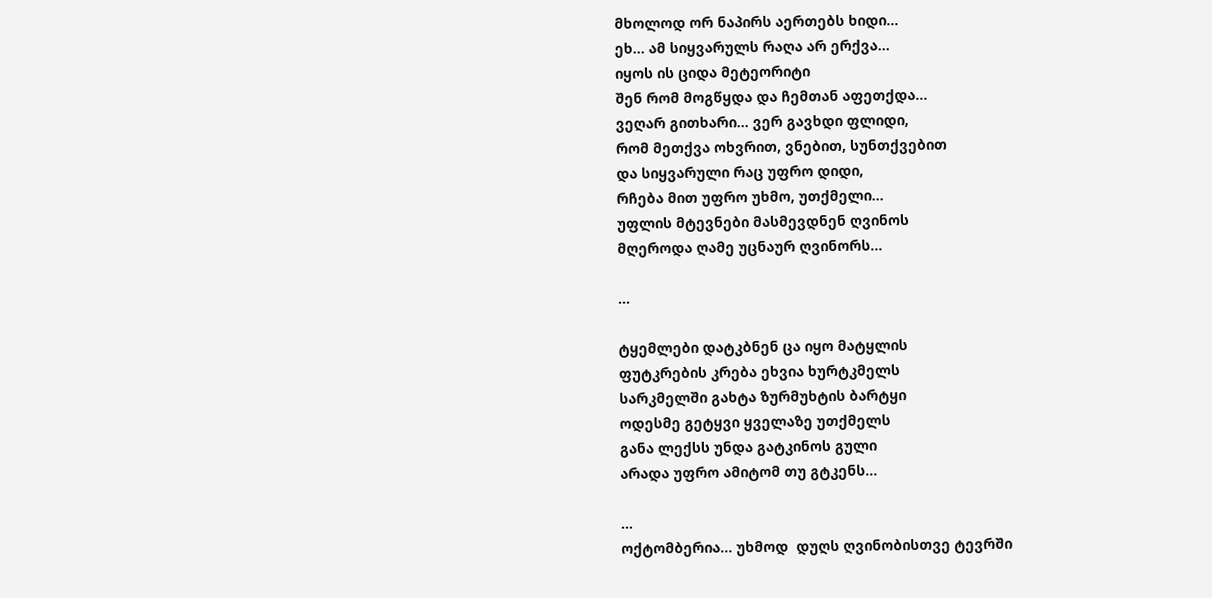მხოლოდ ორ ნაპირს აერთებს ხიდი...
ეხ... ამ სიყვარულს რაღა არ ერქვა...
იყოს ის ციდა მეტეორიტი
შენ რომ მოგწყდა და ჩემთან აფეთქდა...
ვეღარ გითხარი... ვერ გავხდი ფლიდი,
რომ მეთქვა ოხვრით, ვნებით, სუნთქვებით
და სიყვარული რაც უფრო დიდი,
რჩება მით უფრო უხმო, უთქმელი...
უფლის მტევნები მასმევდნენ ღვინოს
მღეროდა ღამე უცნაურ ღვინორს...

...

ტყემლები დატკბნენ ცა იყო მატყლის
ფუტკრების კრება ეხვია ხურტკმელს
სარკმელში გახტა ზურმუხტის ბარტყი
ოდესმე გეტყვი ყველაზე უთქმელს
განა ლექსს უნდა გატკინოს გული
არადა უფრო ამიტომ თუ გტკენს...

...
ოქტომბერია... უხმოდ  დუღს ღვინობისთვე ტევრში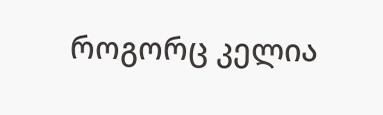როგორც კელია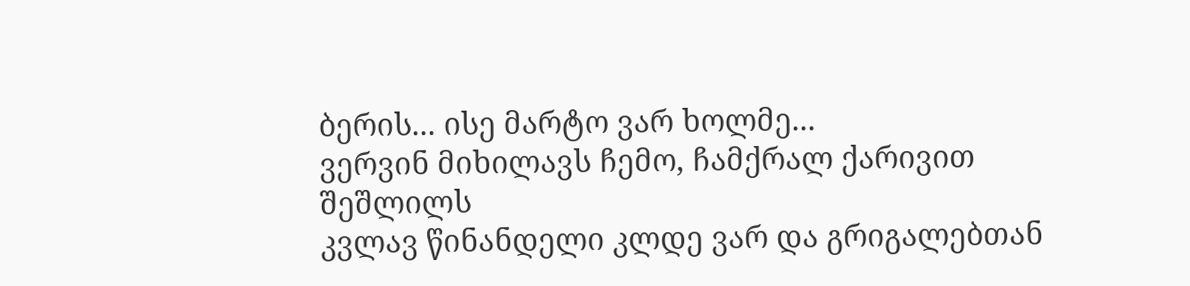ბერის... ისე მარტო ვარ ხოლმე...
ვერვინ მიხილავს ჩემო, ჩამქრალ ქარივით შეშლილს
კვლავ წინანდელი კლდე ვარ და გრიგალებთან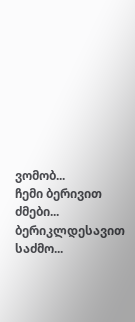ვომობ...
ჩემი ბერივით ძმები... ბერიკლდესავით საძმო...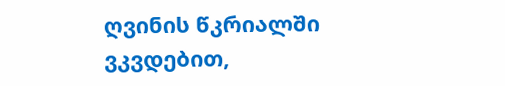ღვინის წკრიალში ვკვდებით,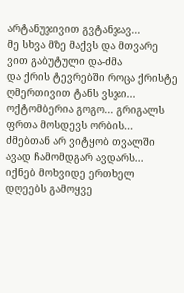არტანუჯივით გვტანჯავ...
მე სხვა მზე მაქვს და მთვარე ვით გაბუტული და-ძმა
და ქრის ტევრებში როცა ქრისტე ღმერთივით ტანს ვსჯი...
ოქტომბერია გოგო... გრიგალს ფრთა მოსდევს ორბის...
ძმებთან არ ვიტყობ თვალში ავად ჩამომდგარ ავდარს...
იქნებ მოხვიდე ერთხელ დღეებს გამოყვე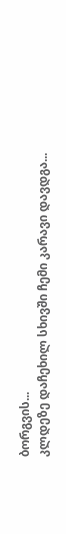ბორგვის...
კლდეზე დაჩეხილ სხივში ჩემი კარავი დავდგა...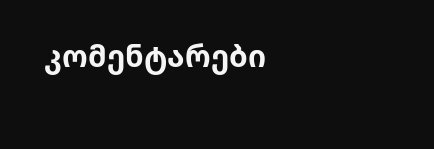კომენტარები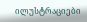ილუსტრაციები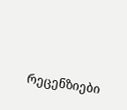რეცენზიები